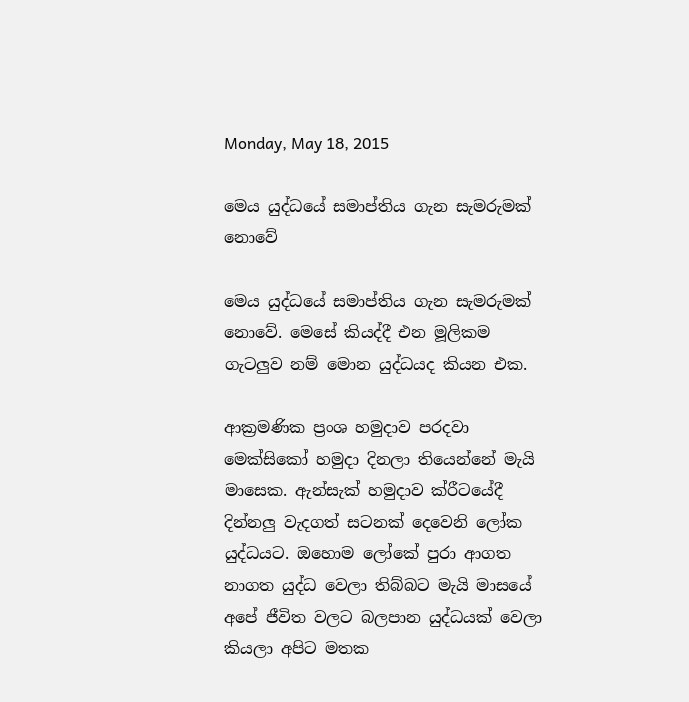Monday, May 18, 2015

මෙය යුද්ධයේ සමාප්තිය ගැන සැමරුමක් නොවේ

මෙය යුද්ධයේ සමාප්තිය ගැන සැමරුමක් නොවේ. මෙසේ කියද්දී එන මූලිකම ගැටලුව නම් මොන යුද්ධයද කියන එක.

ආක්‍රමණික ප්‍රංශ හමුදාව පරදවා මෙක්සිකෝ හමුදා දිනලා තියෙන්නේ මැයි මාසෙක. ඇන්සැක් හමුදාව ක්රීටයේදී දින්නලු වැදගත් සටනක් දෙවෙනි ලෝක යුද්ධයට. ඔහොම ලෝකේ පුරා ආගත නාගත යුද්ධ වෙලා තිබ්බට මැයි මාසයේ අපේ ජීවිත වලට බලපාන යුද්ධයක් වෙලා කියලා අපිට මතක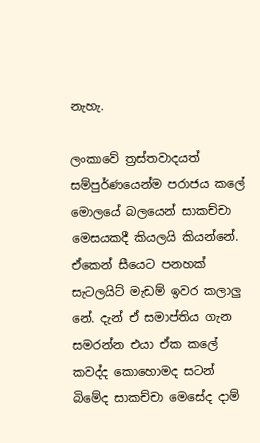නැහැ.

ලංකාවේ ත්‍රස්තවාදයත් සම්පුර්ණයෙන්ම පරාජය කලේ මොලයේ බලයෙන් සාකච්චා මෙසයකදී කියලයි කියන්නේ. ඒකෙන් සීයෙට පනහක් සැටලයිට් මැඩම් ඉවර කලාලු නේ. දැන් ඒ සමාප්තිය ගැන සමරන්න එයා ඒක කලේ කවද්ද කොහොමද සටන් බිමේද සාකච්චා මෙසේද දාම්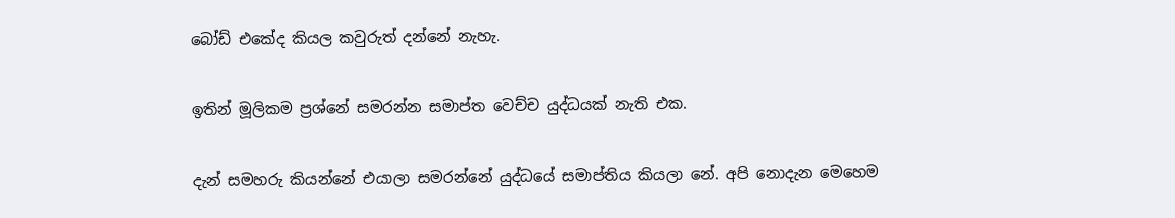බෝඩ් එකේද කියල කවුරුත් දන්නේ නැහැ.

ඉතින් මූලිකම ප්‍රශ්නේ සමරන්න සමාප්ත වෙච්ච යුද්ධයක් නැති එක.

දැන් සමහරු කියන්නේ එයාලා සමරන්නේ යුද්ධයේ සමාප්තිය කියලා නේ. අපි නොදැන මෙහෙම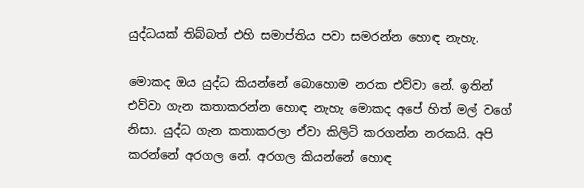යුද්ධයක් තිබ්බත් එහි සමාප්තිය පවා සමරන්න හොඳ නැහැ.

මොකද ඔය යුද්ධ කියන්නේ බොහොම නරක එව්වා නේ. ඉතින් එව්වා ගැන කතාකරන්න හොඳ නැහැ මොකද අපේ හිත් මල් වගේ නිසා. යුද්ධ ගැන කතාකරලා ඒවා කිලිටි කරගන්න නරකයි. අපි කරන්නේ අරගල නේ. අරගල කියන්නේ හොඳ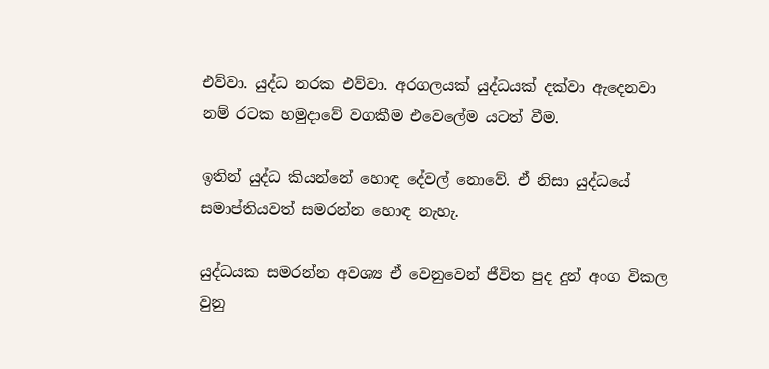එව්වා. යුද්ධ නරක එව්වා. අරගලයක් යුද්ධයක් දක්වා ඇදෙනවා නම් රටක හමුදාවේ වගකීම එවෙලේම යටත් වීම.

ඉතින් යුද්ධ කියන්නේ හොඳ දේවල් නොවේ. ඒ නිසා යුද්ධයේ සමාප්තියවත් සමරන්න හොඳ නැහැ.

යුද්ධයක සමරන්න අවශ්‍ය ඒ වෙනුවෙන් ජීවිත පුද දුන් අංග විකල වුනු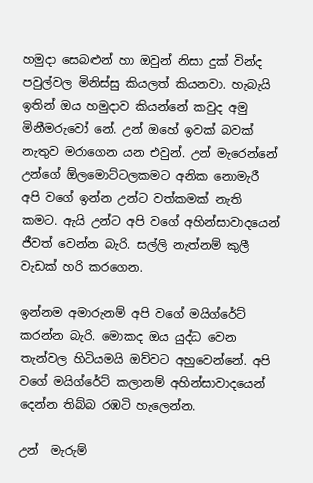හමුදා සෙබළුන් හා ඔවුන් නිසා දුක් වින්ද පවුල්වල මිනිස්සු කියලත් කියනවා. හැබැයි ඉතින් ඔය හමුදාව කියන්නේ කවුද අමු මිනීමරුවෝ නේ. උන් ඔහේ ඉවක් බවක් නැතුව මරාගෙන යන එවුන්. උන් මැරෙන්නේ උන්ගේ ඕලමොට්ටලකමට අනික නොමැරී අපි වගේ ඉන්න උන්ට වත්කමක් නැති කමට. ඇයි උන්ට අපි වගේ අහින්සාවාදයෙන් ජීවත් වෙන්න බැරි. සල්ලි නැත්නම් කුලී වැඩක් හරි කරගෙන.

ඉන්නම අමාරුනම් අපි වගේ මයිග්රේට් කරන්න බැරි. මොකද ඔය යුද්ධ වෙන තැන්වල හිටියමයි ඔව්වට අහුවෙන්නේ. අපි වගේ මයිග්රේට් කලානම් අහින්සාවාදයෙන් දෙන්න තිබ්බ රඹටි හැලෙන්න.

උන්  මැරුම්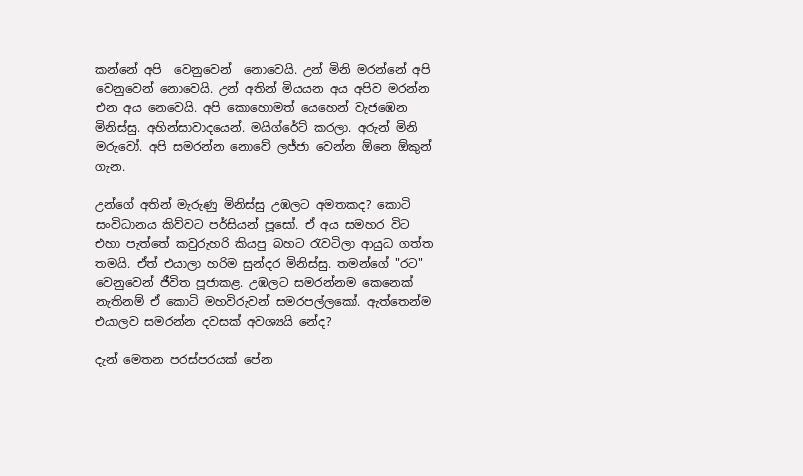කන්නේ අපි  වෙනුවෙන්  නොවෙයි. උන් මිනි මරන්නේ අපි වෙනුවෙන් නොවෙයි. උන් අතින් මියයන අය අපිව මරන්න එන අය නෙවෙයි. අපි කොහොමත් යෙහෙන් වැජඹෙන මිනිස්සු. අහින්සාවාදයෙන්. මයිග්රේට් කරලා. අරුන් මිනි මරුවෝ. අපි සමරන්න නොවේ ලජ්ජා වෙන්න ඕනෙ ඕකුන් ගැන.

උන්ගේ අතින් මැරුණු මිනිස්සු උඹලට අමතකද? කොටි සංවිධානය කිව්වට පර්සියන් පූසෝ. ඒ අය සමහර විට එහා පැත්තේ කවුරුහරි කියපු බහට රැවටිලා ආයුධ ගත්ත තමයි. ඒත් එයාලා හරිම සුන්දර මිනිස්සු. තමන්ගේ "රට" වෙනුවෙන් ජීවිත පූජාකළ. උඹලට සමරන්නම කෙනෙක් නැතිනම් ඒ කොටි මහවිරුවන් සමරපල්ලකෝ. ඇත්තෙන්ම එයාලව සමරන්න දවසක් අවශ්‍යයි නේද?

දැන් මෙතන පරස්පරයක් පේන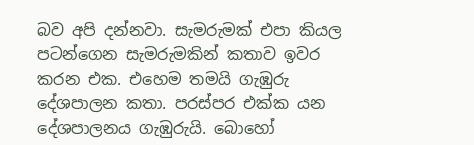බව අපි දන්නවා. සැමරුමක් එපා කියල පටන්ගෙන සැමරුමකින් කතාව ඉවර කරන එක. එහෙම තමයි ගැඹුරු දේශපාලන කතා. පරස්පර එක්ක යන දේශපාලනය ගැඹුරුයි. බොහෝ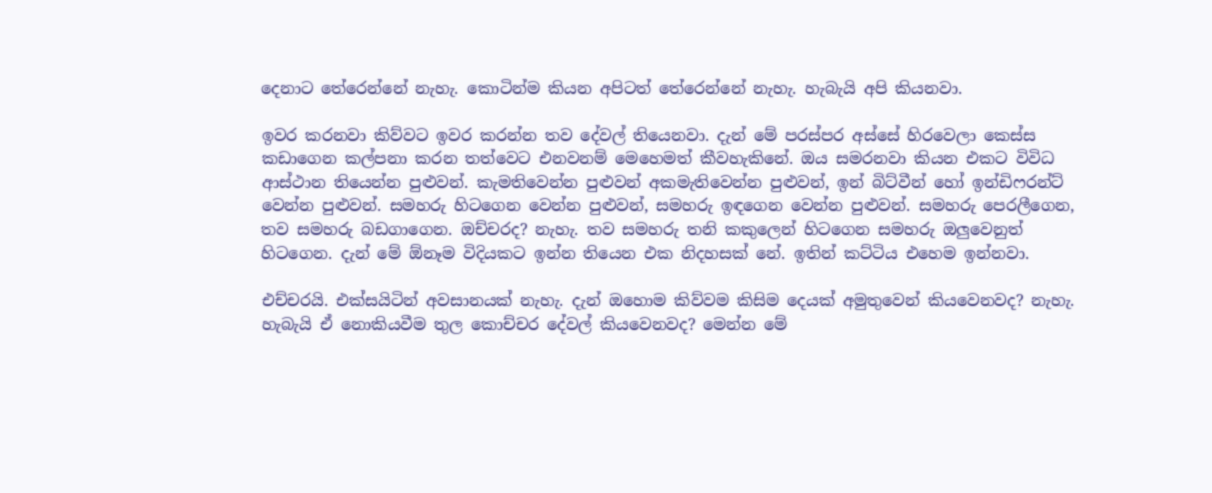දෙනාට තේරෙන්නේ නැහැ. කොටින්ම කියන අපිටත් තේරෙන්නේ නැහැ. හැබැයි අපි කියනවා.

ඉවර කරනවා කිව්වට ඉවර කරන්න තව දේවල් තියෙනවා. දැන් මේ පරස්පර අස්සේ හිරවෙලා කෙස්ස කඩාගෙන කල්පනා කරන තත්වෙට එනවනම් මෙහෙමත් කීවහැකිනේ. ඔය සමරනවා කියන එකට විවිධ ආස්ථාන තියෙන්න පුළුවන්. කැමතිවෙන්න පුළුවන් අකමැතිවෙන්න පුළුවන්, ඉන් බිට්වීන් හෝ ඉන්ඩිෆරන්ට් වෙන්න පුළුවන්. සමහරු හිටගෙන වෙන්න පුළුවන්, සමහරු ඉඳගෙන වෙන්න පුළුවන්. සමහරු පෙරලීගෙන, තව සමහරු බඩගාගෙන. ඔච්චරද? නැහැ. තව සමහරු තනි කකුලෙන් හිටගෙන සමහරු ඔලුවෙනුත් හිටගෙන. දැන් මේ ඕනෑම විදියකට ඉන්න තියෙන එක නිදහසක් නේ. ඉතින් කට්ටිය එහෙම ඉන්නවා.

එච්චරයි. එක්සයිටින් අවසානයක් නැහැ. දැන් ඔහොම කිව්වම කිසිම දෙයක් අමුතුවෙන් කියවෙනවද? නැහැ. හැබැයි ඒ නොකියවීම තුල කොච්චර දේවල් කියවෙනවද? මෙන්න මේ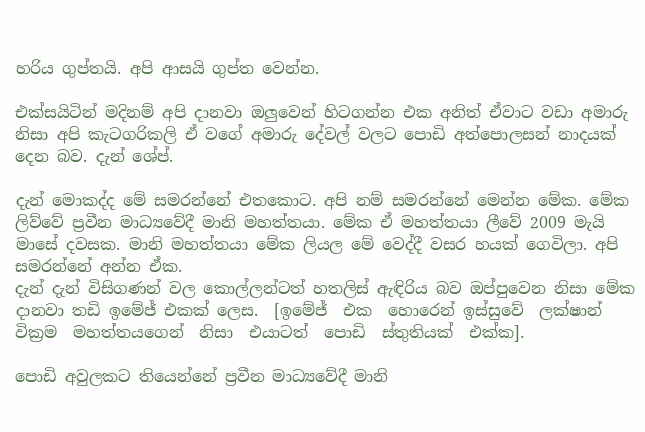හරිය ගුප්තයි. අපි ආසයි ගුප්ත වෙන්න.

එක්සයිටින් මදිනම් අපි දානවා ඔලුවෙන් හිටගන්න එක අනිත් ඒවාට වඩා අමාරු නිසා අපි කැටගරිකලි ඒ වගේ අමාරු දේවල් වලට පොඩි අත්පොලසන් නාදයක් දෙන බව. දැන් ශේප්.

දැන් මොකද්ද මේ සමරන්නේ එතකොට. අපි නම් සමරන්නේ මෙන්න මේක. මේක ලිව්වේ ප්‍රවීන මාධ්‍යවේදී මානි මහත්තයා. මේක ඒ මහත්තයා ලීවේ 2009 මැයි මාසේ දවසක. මානි මහත්තයා මේක ලියල මේ වෙද්දී වසර හයක් ගෙවිලා. අපි සමරන්නේ අන්න ඒක.
දැන් දැන් විසිගණන් වල කොල්ලන්ටත් හතලිස් ඇඳිරිය බව ඔප්පුවෙන නිසා මේක දානවා තඩි ඉමේජ් එකක් ලෙස.  [ඉමේජ්  එක  හොරෙන් ඉස්සුවේ  ලක්ෂාන්  වික්‍රම  මහත්තයගෙන්  නිසා  එයාටත්  පොඩි  ස්තුතියක්  එක්ක].

පොඩි අවුලකට තියෙන්නේ ප්‍රවීන මාධ්‍යවේදී මානි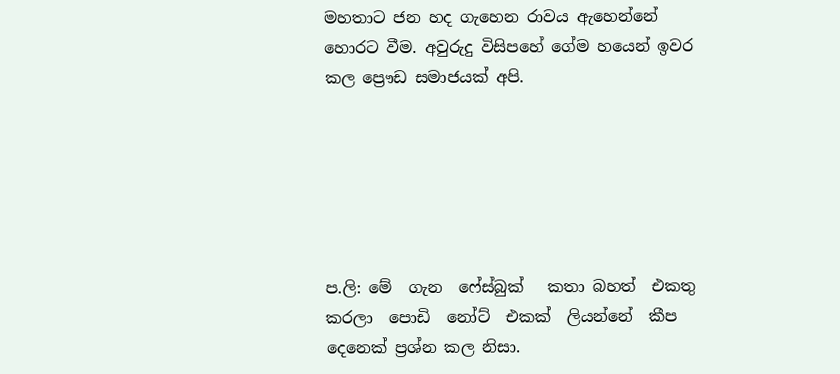මහතාට ජන හද ගැහෙන රාවය ඇහෙන්නේ හොරට වීම. අවුරුදු විසිපහේ ගේම හයෙන් ඉවර කල ප්‍රෞඩ සමාජයක් අපි.






ප.ලි: මේ  ගැන  ෆේස්බුක්   කතා බහත්  එකතු කරලා  පොඩි  නෝට්  එකක්  ලියන්නේ  කීප  දෙනෙක් ප්‍රශ්න කල නිසා.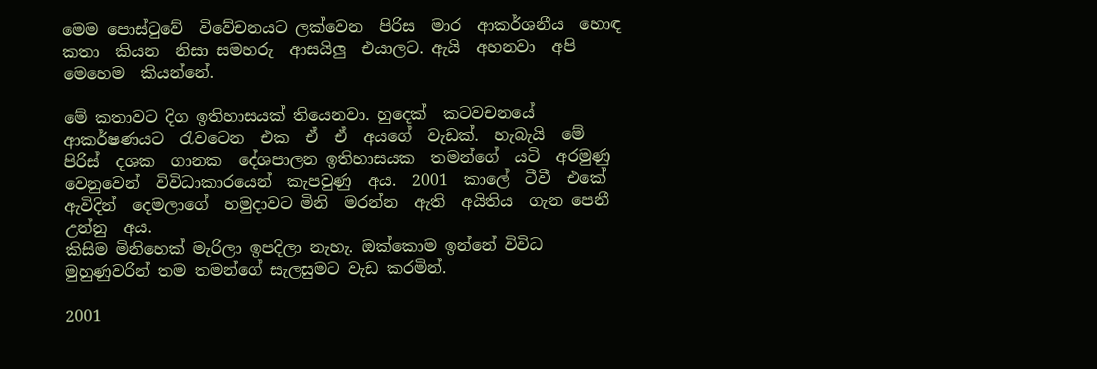මෙම පොස්ටුවේ  විවේචනයට ලක්වෙන  පිරිස  මාර  ආකර්ශනීය  හොඳ  කතා  කියන  නිසා සමහරු  ආසයිලු  එයාලට. ඇයි  අහනවා  අපි  මෙහෙම  කියන්නේ.

මේ කතාවට දිග ඉතිහාසයක් තියෙනවා. හුදෙක්  කටවචනයේ  ආකර්ෂණයට  රැවටෙන  එක  ඒ  ඒ  අයගේ  වැඩක්.  හැබැයි  මේ පිරිස්  දශක  ගානක  දේශපාලන ඉතිහාසයක  තමන්ගේ  යටි  අරමුණු  වෙනුවෙන්  විවිධාකාරයෙන්  කැපවුණු  අය.  2001  කාලේ  ටීවී  එකේ  ඇවිදින්  දෙමලාගේ  හමුදාවට මිනි  මරන්න  ඇති  අයිතිය  ගැන පෙනී  උන්නු  අය.
කිසිම මිනිහෙක් මැරිලා ඉපදිලා නැහැ. ඔක්කොම ඉන්නේ විවිධ මුහුණුවරින් තම තමන්ගේ සැලසුමට වැඩ කරමින්.

2001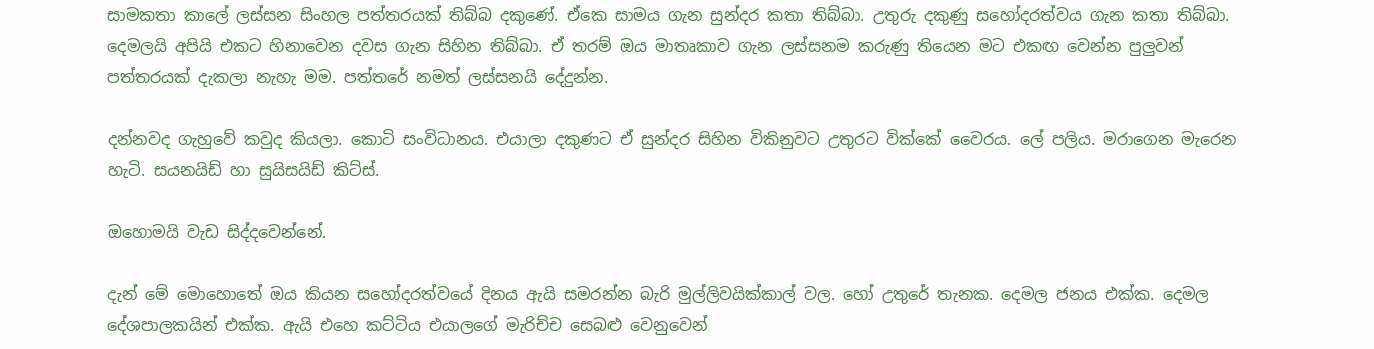සාමකතා කාලේ ලස්සන සිංහල පත්තරයක් තිබ්බ දකුණේ. ඒකෙ සාමය ගැන සුන්දර කතා තිබ්බා. උතුරු දකුණු සහෝදරත්වය ගැන කතා තිබ්බා. දෙමලයි අපියි එකට හිනාවෙන දවස ගැන සිහින තිබ්බා. ඒ තරම් ඔය මාතෘකාව ගැන ලස්සනම කරුණු තියෙන මට එකඟ වෙන්න පුලුවන් පත්තරයක් දැකලා නැහැ මම. පත්තරේ නමත් ලස්සනයි දේදුන්න.

දන්නවද ගැහුවේ කවුද කියලා. කොටි සංවිධානය. එයාලා දකුණට ඒ සුන්දර සිහින විකිනුවට උතුරට වික්කේ වෛරය. ලේ පලිය. මරාගෙන මැරෙන හැටි. සයනයිඩ් හා සුයිසයිඩ් කිට්ස්.

ඔහොමයි වැඩ සිද්දවෙන්නේ.

දැන් මේ මොහොතේ ඔය කියන සහෝදරත්වයේ දිනය ඇයි සමරන්න බැරි මුල්ලිවයික්කාල් වල. හෝ උතුරේ තැනක. දෙමල ජනය එක්ක. දෙමල දේශපාලකයින් එක්ක. ඇයි එහෙ කට්ටිය එයාලගේ මැරිච්ච සෙබළු වෙනුවෙන්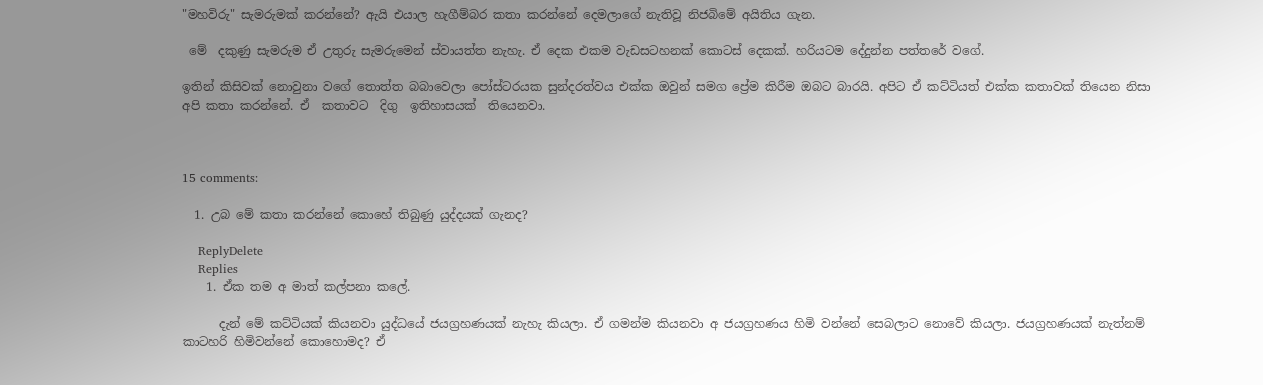"මහවිරු" සැමරුමක් කරන්නේ? ඇයි එයාල හැගීම්බර කතා කරන්නේ දෙමලාගේ නැතිවූ නිජබිමේ අයිතිය ගැන.

 මේ  දකුණු සැමරුම ඒ උතුරු සැමරුමෙන් ස්වායත්ත නැහැ. ඒ දෙක එකම වැඩසටහනක් කොටස් දෙකක්. හරියටම දේදුන්න පත්තරේ වගේ.

ඉතින් කිසිවක් නොවුනා වගේ තොත්ත බබාවෙලා පෝස්ටරයක සුන්දරත්වය එක්ක ඔවුන් සමග ප්‍රේම කිරීම ඔබට බාරයි. අපිට ඒ කට්ටියත් එක්ක කතාවක් තියෙන නිසා අපි කතා කරන්නේ. ඒ  කතාවට  දිගු  ඉතිහාසයක්  තියෙනවා.



15 comments:

  1. උබ මේ කතා කරන්නේ කොහේ තිබුණු යුද්දයක් ගැනද?

    ReplyDelete
    Replies
    1. ඒක තම අ මාත් කල්පනා කලේ.

      දැන් මේ කට්ටියක් කියනවා යුද්ධයේ ජයග්‍රහණයක් නැහැ කියලා. ඒ ගමන්ම කියනවා අ ජයග්‍රහණය හිමි වන්නේ සෙබලාට නොවේ කියලා. ජයග්‍රහණයක් නැත්නම් කාටහරි හිමිවන්නේ කොහොමද? ඒ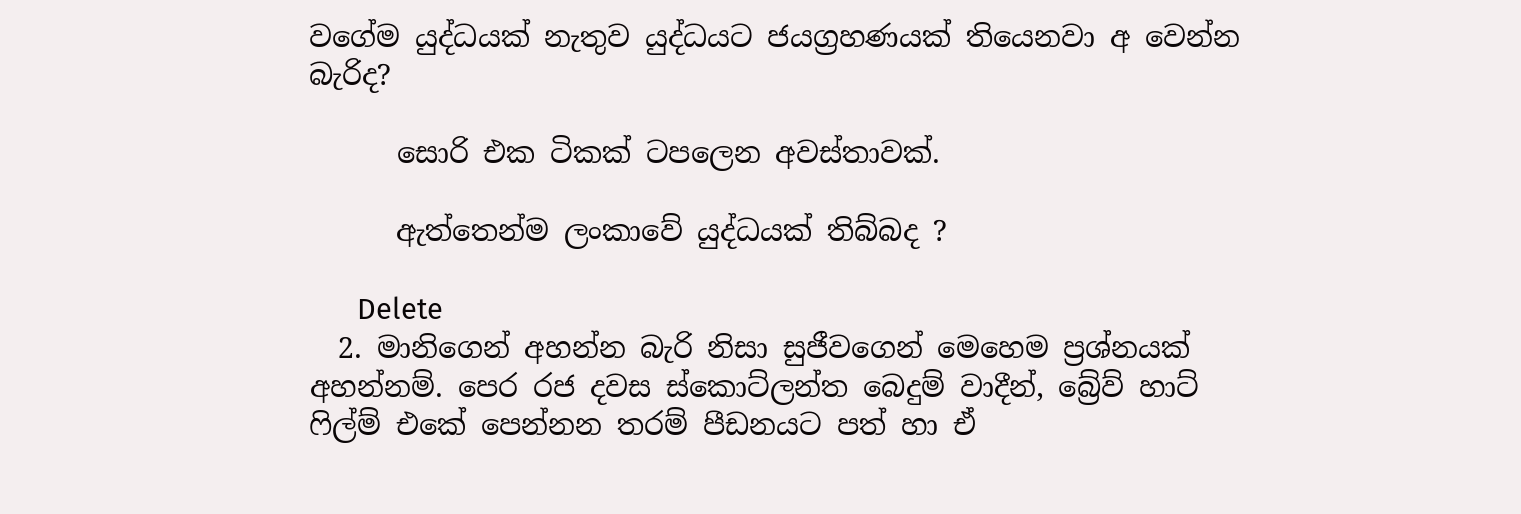වගේම යුද්ධයක් නැතුව යුද්ධයට ජයග්‍රහණයක් තියෙනවා අ වෙන්න බැරිද?

      සොරි එක ටිකක් ටපලෙන අවස්තාවක්.

      ඇත්තෙන්ම ලංකාවේ යුද්ධයක් තිබ්බද ?

      Delete
  2. මානිගෙන් අහන්න බැරි නිසා සුජීවගෙන් මෙහෙම ප්‍රශ්නයක් අහන්නම්. පෙර රජ දවස ස්කොට්ලන්ත බෙදුම් වාදීන්, බ්‍රේව් හාට් ෆිල්ම් එකේ පෙන්නන තරම් පීඩනයට පත් හා ඒ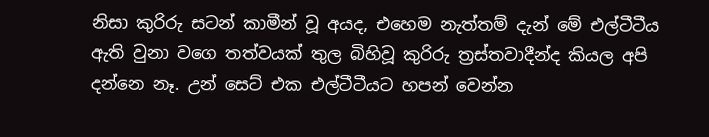නිසා කුරිරු සටන් කාමීන් වූ අයද, එහෙම නැත්තම් දැන් මේ එල්ටීටීය ඇති වුනා වගෙ තත්වයක් තුල බිහිවූ කුරිරු ත්‍රස්තවාදීන්ද කියල අපි දන්නෙ නෑ. උන් සෙට් එක එල්ටීටීයට හපන් වෙන්න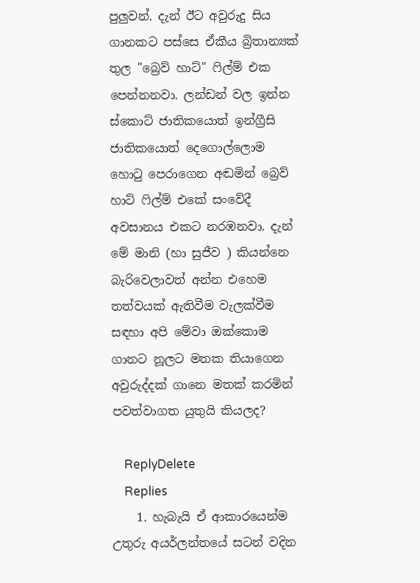පුලුවන්. දැන් ඊට අවුරුදු සිය ගානකට පස්සෙ ඒකීය බ්‍රිතාන්‍යක් තුල "බ්‍රෙව් හාට්" ෆිල්ම් එක පෙන්නනවා. ලන්ඩන් වල ඉන්න ස්කොට් ජාතිකයොත් ඉන්ග්‍රීසි ජාතිකයොත් දෙගොල්ලොම හොටු පෙරාගෙන අඬමින් බ්‍රෙව් හාට් ෆිල්ම් එකේ සංවේදී අවසානය එකට නරඹනවා. දැන් මේ මානි (හා සුජීව ) කියන්නෙ බැරිවෙලාවත් අන්න එහෙම තත්වයක් ඇතිවීම වැලක්වීම සඳහා අපි මේවා ඔක්කොම ගානට නූලට මතක තියාගෙන අවුරුද්දක් ගානෙ මතක් කරමින් පවත්වාගත යුතුයි කියලද?

    ReplyDelete
    Replies
    1. හැබැයි ඒ ආකාරයෙන්ම උතුරු අයර්ලන්තයේ සටන් වදින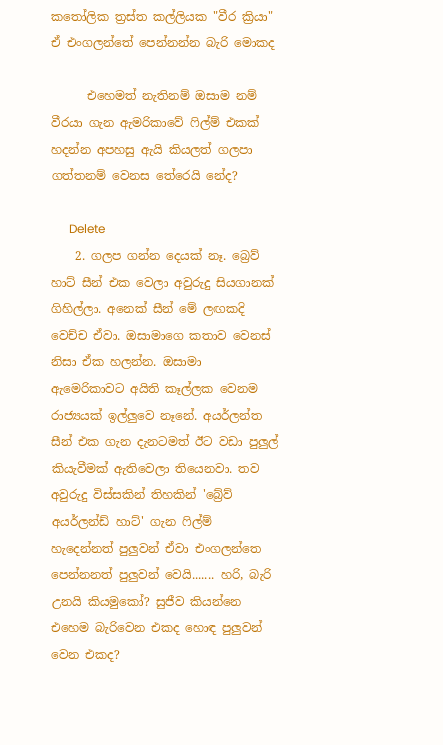කතෝලික ත්‍රස්ත කල්ලියක "වීර ක්‍රියා" ඒ එංගලන්තේ පෙන්නන්න බැරි මොකද

      එහෙමත් නැතිනම් ඔසාම නම් වීරයා ගැන ඇමරිකාවේ ෆිල්ම් එකක් හදන්න අපහසු ඇයි කියලත් ගලපා ගත්තනම් වෙනස තේරෙයි නේද?

      Delete
    2. ගලප ගන්න දෙයක් නෑ. බ්‍රෙව් හාට් සීන් එක වෙලා අවුරුදු සියගානක් ගිහිල්ලා. අනෙක් සීන් මේ ලඟකදි වෙච්ච ඒවා. ඔසාමාගෙ කතාව වෙනස් නිසා ඒක හලන්න. ඔසාමා ඇමෙරිකාවට අයිති කෑල්ලක වෙනම රාජ්‍යයක් ඉල්ලුවෙ නෑනේ. අයර්ලන්ත සීන් එක ගැන දැනටමත් ඊට වඩා පුලුල් කියැවීමක් ඇතිවෙලා තියෙනවා. තව අවුරුදු විස්සකින් තිහකින් 'බ්‍රේව් අයර්ලන්ඩ් හාට්' ගැන ෆිල්ම් හැදෙන්නත් පුලුවන් ඒවා එංගලන්තෙ පෙන්නනත් පුලුවන් වෙයි....... හරි, බැරි උනයි කියමුකෝ? සුජීව කියන්නෙ එහෙම බැරිවෙන එකද හොඳ පුලුවන් වෙන එකද?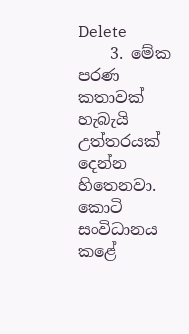Delete
    3. මේක පරණ කතාවක් හැබැයි උත්තරයක් දෙන්න හිතෙනවා. කොටි සංවිධානය කළේ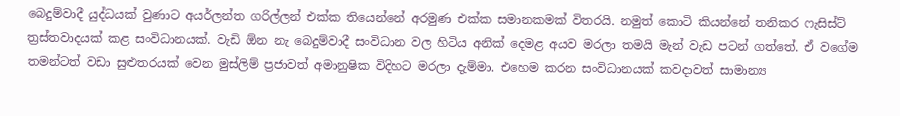බෙදුම්වාදී යුද්ධයක් වුණාට අයර්ලන්ත ගරිල්ලන් එක්ක තියෙන්නේ අරමුණ එක්ක සමානකමක් විතරයි. නමුත් කොටි කියන්නේ තනිකර ෆැසිස්ට් ත්‍රස්තවාදයක් කළ සංවිධානයක්. වැඩි ඕන නැ බෙදුම්වාදී සංවිධාන වල හිටිය අනික් දෙමළ අයව මරලා තමයි මැන් වැඩ පටන් ගත්තේ. ඒ වගේම තමන්ටත් වඩා සුළුතරයක් වෙන මුස්ලිම් ප්‍රජාවත් අමානුෂික විදිහට මරලා දැම්මා. එහෙම කරන සංවිධානයක් කවදාවත් සාමාන්‍ය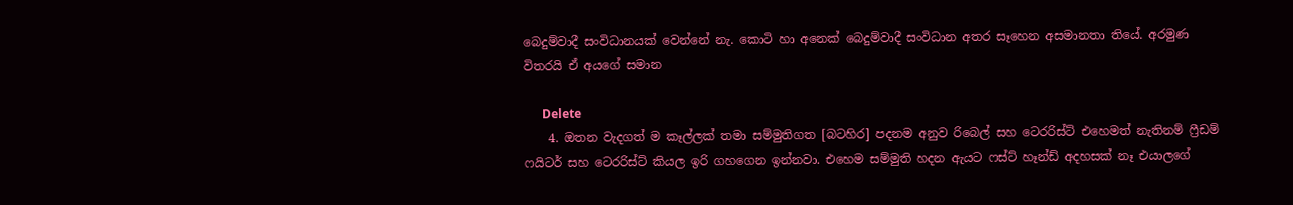බෙදුම්වාදී සංවිධානයක් වෙන්නේ නැ. කොටි හා අනෙක් බෙදුම්වාදී සංවිධාන අතර සෑහෙන අසමානතා තියේ. අරමුණ විතරයි ඒ අයගේ සමාන

      Delete
    4. ඔතන වැදගත් ම කෑල්ලක් තමා සම්මුතිගත [බටහිර] පදනම අනුව රිබෙල් සහ ටෙරරිස්ට් එහෙමත් නැතිනම් ෆ්‍රීඩම් ෆයිටර් සහ ටෙරරිස්ට් කියල ඉරි ගහගෙන ඉන්නවා. එහෙම සම්මුති හදන ඇයට ෆස්ට් හෑන්ඩ් අදහසක් නෑ එයාලගේ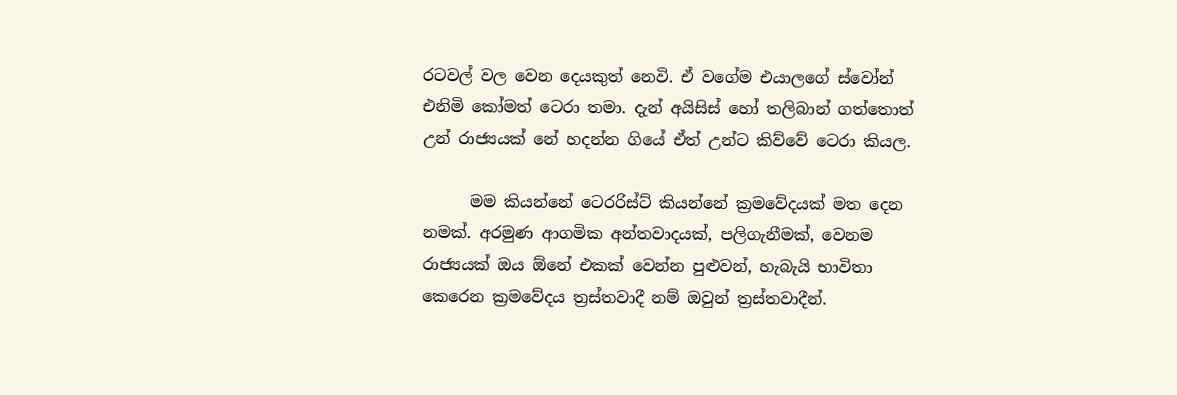රටවල් වල වෙන දෙයකුත් නෙවි. ඒ වගේම එයාලගේ ස්වෝන් එනිමි කෝමත් ටෙරා තමා. දැන් අයිසිස් හෝ තලිබාන් ගත්තොත් උන් රාජ්‍යයක් නේ හදන්න ගියේ ඒත් උන්ට කිව්වේ ටෙරා කියල.

      මම කියන්නේ ටෙරරිස්ට් කියන්නේ ක්‍රමවේදයක් මත දෙන නමක්. අරමුණ ආගමික අන්තවාදයක්, පලිගැනීමක්, වෙනම රාජ්‍යයක් ඔය ඕනේ එකක් වෙන්න පුළුවන්, හැබැයි භාවිතා කෙරෙන ක්‍රමවේදය ත්‍රස්තවාදී නම් ඔවුන් ත්‍රස්තවාදීන්.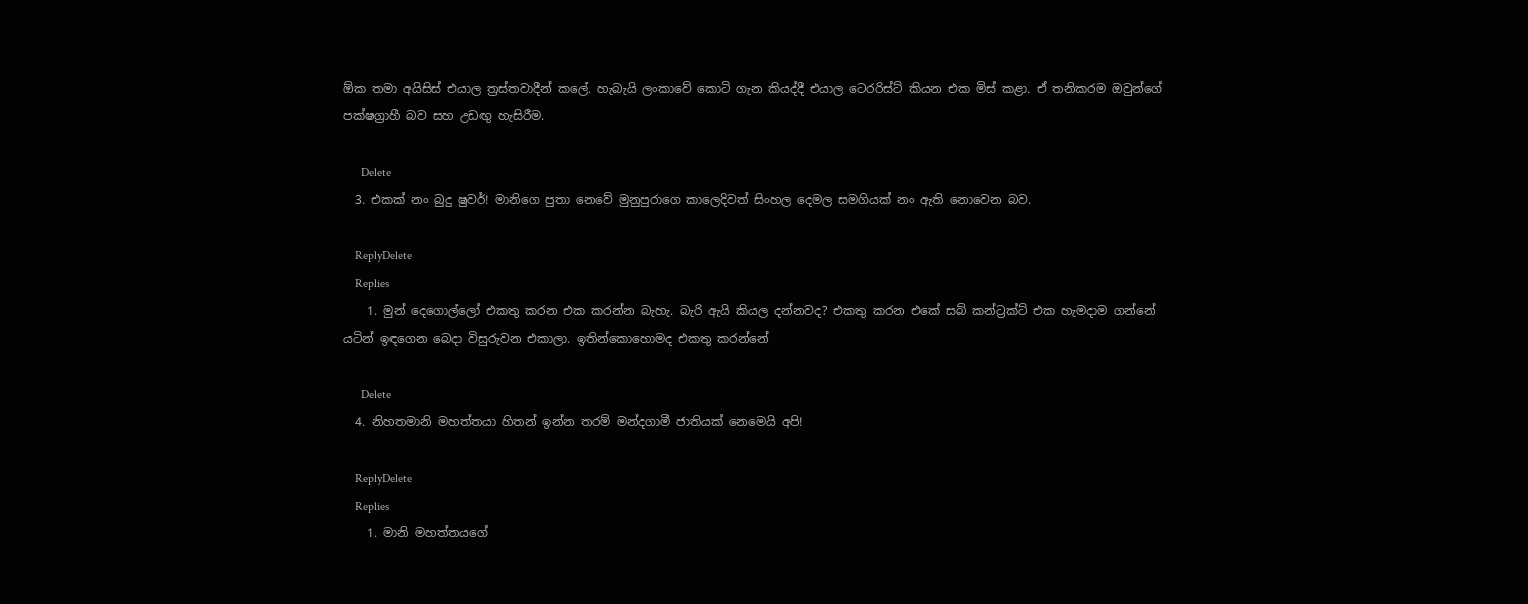ඕක තමා අයිසිස් එයාල ත්‍රස්තවාදීන් කලේ. හැබැයි ලංකාවේ කොටි ගැන කියද්දී එයාල ටෙරරිස්ට් කියන එක මිස් කළා. ඒ තනිකරම ඔවුන්ගේ පක්ෂග්‍රාහී බව සහ උඩඟු හැසිරීම.

      Delete
  3. එකක් නං බුදු ෂුවර්! මානිගෙ පුතා නෙවේ මුනුපුරාගෙ කාලෙදිවත් සිංහල දෙමල සමගියක් නං ඇති නොවෙන බව.

    ReplyDelete
    Replies
    1. මුන් දෙගොල්ලෝ එකතු කරන එක කරන්න බැහැ. බැරි ඇයි කියල දන්නවද? එකතු කරන එකේ සබ් කන්ට්‍රක්ට් එක හැමදාම ගන්නේ යටින් ඉඳගෙන බෙදා විසුරුවන එකාලා. ඉතින්කොහොමද එකතු කරන්නේ

      Delete
  4. නිහතමානි මහත්තයා හිතන් ඉන්න තරම් මන්දගාමී ජාතියක් නෙමෙයි අපි!

    ReplyDelete
    Replies
    1. මානි මහත්තයගේ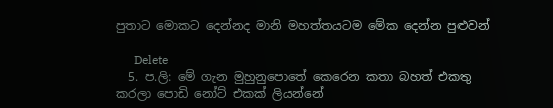පුතාට මොකට දෙන්නද මානි මහත්තයටම මේක දෙන්න පුළුවන්

      Delete
  5. ප.ලි: මේ ගැන මුහුනුපොතේ කෙරෙන කතා බහත් එකතු කරලා පොඩි නෝට් එකක් ලියන්නේ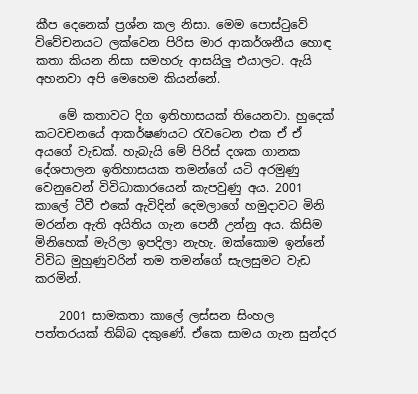කීප දෙනෙක් ප්‍රශ්න කල නිසා. මෙම පොස්ටුවේ විවේචනයට ලක්වෙන පිරිස මාර ආකර්ශනීය හොඳ කතා කියන නිසා සමහරු ආසයිලු එයාලට. ඇයි අහනවා අපි මෙහෙම කියන්නේ.

    මේ කතාවට දිග ඉතිහාසයක් තියෙනවා. හුදෙක් කටවචනයේ ආකර්ෂණයට රැවටෙන එක ඒ ඒ අයගේ වැඩක්. හැබැයි මේ පිරිස් දශක ගානක දේශපාලන ඉතිහාසයක තමන්ගේ යටි අරමුණු වෙනුවෙන් විවිධාකාරයෙන් කැපවුණු අය. 2001 කාලේ ටීවී එකේ ඇවිදින් දෙමලාගේ හමුදාවට මිනි මරන්න ඇති අයිතිය ගැන පෙනී උන්නු අය. කිසිම මිනිහෙක් මැරිලා ඉපදිලා නැහැ. ඔක්කොම ඉන්නේ විවිධ මුහුණුවරින් තම තමන්ගේ සැලසුමට වැඩ කරමින්.

    2001 සාමකතා කාලේ ලස්සන සිංහල පත්තරයක් තිබ්බ දකුණේ. ඒකෙ සාමය ගැන සුන්දර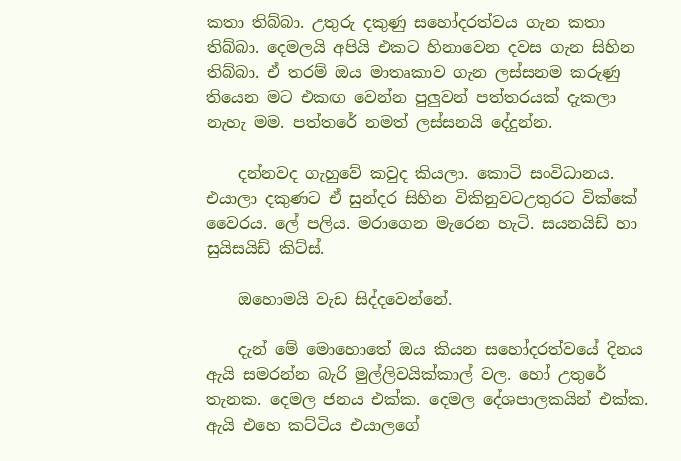කතා තිබ්බා. උතුරු දකුණු සහෝදරත්වය ගැන කතා තිබ්බා. දෙමලයි අපියි එකට හිනාවෙන දවස ගැන සිහින තිබ්බා. ඒ තරම් ඔය මාතෘකාව ගැන ලස්සනම කරුණු තියෙන මට එකඟ වෙන්න පුලුවන් පත්තරයක් දැකලා නැහැ මම. පත්තරේ නමත් ලස්සනයි දේදුන්න.

    දන්නවද ගැහුවේ කවුද කියලා. කොටි සංවිධානය. එයාලා දකුණට ඒ සුන්දර සිහින විකිනුවටඋතුරට වික්කේ වෛරය. ලේ පලිය. මරාගෙන මැරෙන හැටි. සයනයිඩ් හා සුයිසයිඩ් කිට්ස්.

    ඔහොමයි වැඩ සිද්දවෙන්නේ.

    දැන් මේ මොහොතේ ඔය කියන සහෝදරත්වයේ දිනය ඇයි සමරන්න බැරි මුල්ලිවයික්කාල් වල. හෝ උතුරේ තැනක. දෙමල ජනය එක්ක. දෙමල දේශපාලකයින් එක්ක. ඇයි එහෙ කට්ටිය එයාලගේ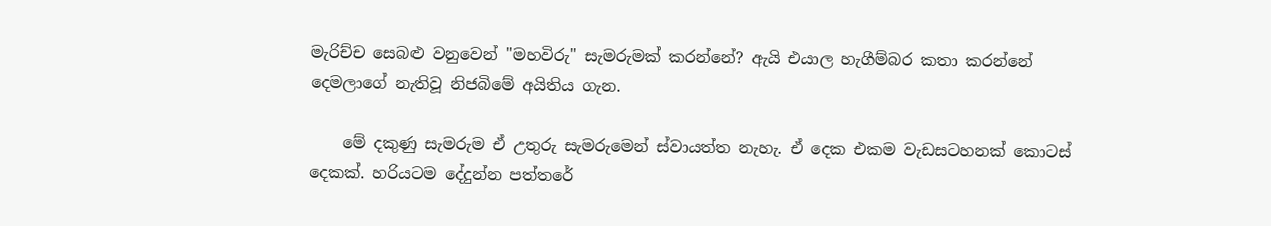මැරිච්ච සෙබළු වනුවෙන් "මහවිරු" සැමරුමක් කරන්නේ? ඇයි එයාල හැගීම්බර කතා කරන්නේ දෙමලාගේ නැතිවූ නිජබිමේ අයිතිය ගැන.

    මේ දකුණු සැමරුම ඒ උතුරු සැමරුමෙන් ස්වායත්ත නැහැ. ඒ දෙක එකම වැඩසටහනක් කොටස් දෙකක්. හරියටම දේදුන්න පත්තරේ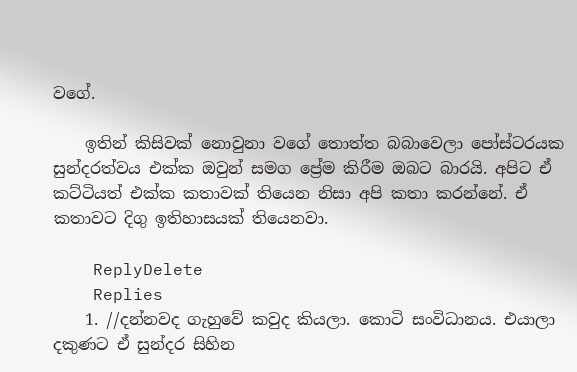වගේ.

    ඉතින් කිසිවක් නොවුනා වගේ තොත්ත බබාවෙලා පෝස්ටරයක සුන්දරත්වය එක්ක ඔවුන් සමග ප්‍රේම කිරීම ඔබට බාරයි. අපිට ඒ කට්ටියත් එක්ක කතාවක් තියෙන නිසා අපි කතා කරන්නේ. ඒ කතාවට දිගු ඉතිහාසයක් තියෙනවා.

    ReplyDelete
    Replies
    1. //දන්නවද ගැහුවේ කවුද කියලා. කොටි සංවිධානය. එයාලා දකුණට ඒ සුන්දර සිහින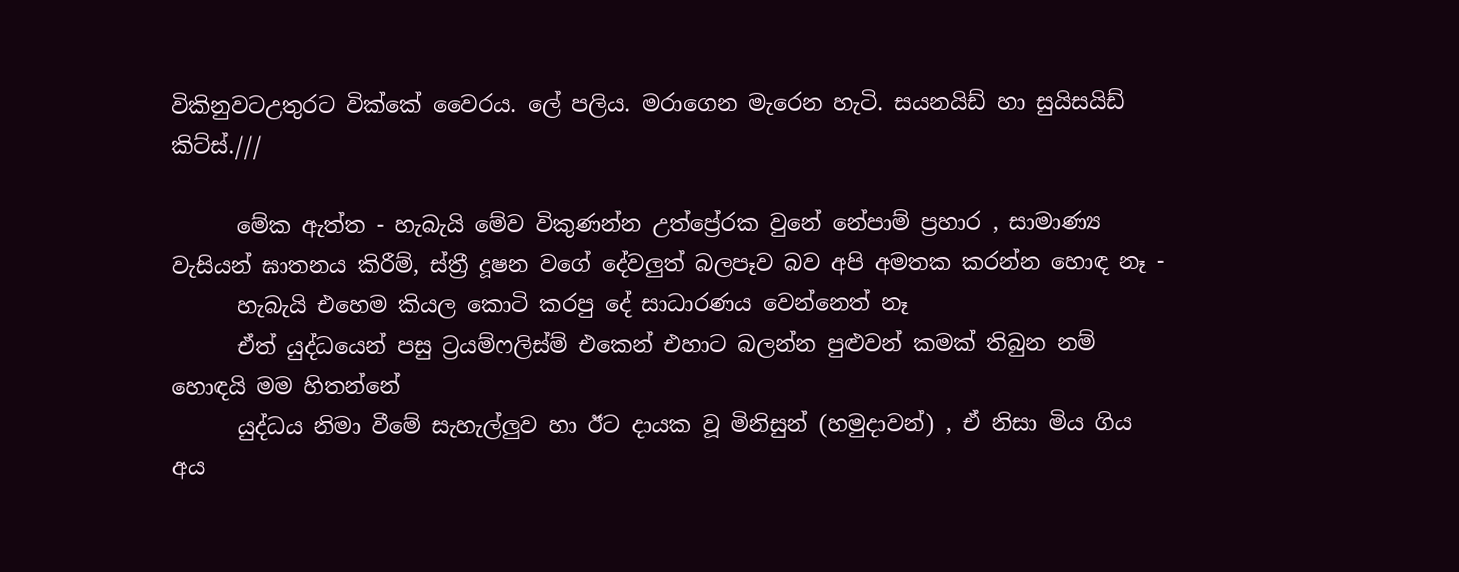විකිනුවටඋතුරට වික්කේ වෛරය. ලේ පලිය. මරාගෙන මැරෙන හැටි. සයනයිඩ් හා සුයිසයිඩ් කිට්ස්.///

      මේක ඇත්ත - හැබැයි මේව විකුණන්න උත්ප්‍රේරක වුනේ නේපාම් ප්‍රහාර , සාමාණ්‍ය වැසියන් ඝාතනය කිරීම්, ස්ත්‍රී දූෂන වගේ දේවලුත් බලපෑව බව අපි අමතක කරන්න හොඳ නෑ -
      හැබැයි එහෙම කියල කොටි කරපු දේ සාධාරණය වෙන්නෙත් නෑ
      ඒත් යුද්ධයෙන් පසු ට්‍රයම්ෆලිස්ම් එකෙන් එහාට බලන්න පුළුවන් කමක් තිබුන නම් හොඳයි මම හිතන්නේ
      යුද්ධය නිමා වීමේ සැහැල්ලුව හා ඊට දායක වූ මිනිසුන් (හමුදාවන්) , ඒ නිසා මිය ගිය අය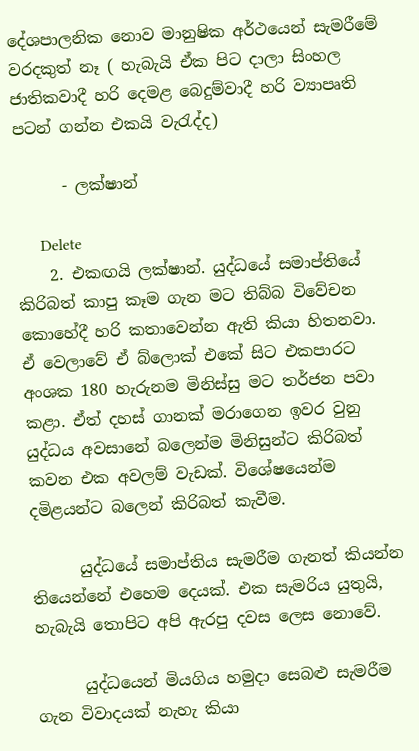දේශපාලනික නොව මානුෂික අර්ථයෙන් සැමරීමේ වරදකුත් නෑ ( හැබැයි ඒක පිට දාලා සිංහල ජාතිකවාදී හරි ‍දෙමළ බෙදුම්වාදී හරි ව්‍යාපෘති පටන් ගන්න එකයි වැරැද්ද)

      - ලක්ෂාන්

      Delete
    2. එකඟයි ලක්ෂාන්. යුද්ධයේ සමාප්තියේ කිරිබත් කාපු කෑම ගැන මට තිබ්බ විවේචන කොහේදී හරි කතාවෙන්න ඇති කියා හිතනවා. ඒ වෙලාවේ ඒ බ්ලොක් එකේ සිට එකපාරට අංශක 180 හැරුනම මිනිස්සු මට තර්ජන පවා කළා. ඒත් දහස් ගානක් මරාගෙන ඉවර වුනු යුද්ධය අවසානේ බලෙන්ම මිනිසුන්ට කිරිබත් කවන එක අවලම් වැඩක්. විශේෂයෙන්ම දමිළයන්ට බලෙන් කිරිබත් කැවීම.

      යුද්ධයේ සමාප්තිය සැමරීම ගැනත් කියන්න තියෙන්නේ එහෙම දෙයක්. එක සැමරිය යුතුයි, හැබැයි තොපිට අපි ඇරපු දවස ලෙස නොවේ.

      යුද්ධයෙන් මියගිය හමුදා සෙබළු සැමරීම ගැන විවාදයක් නැහැ කියා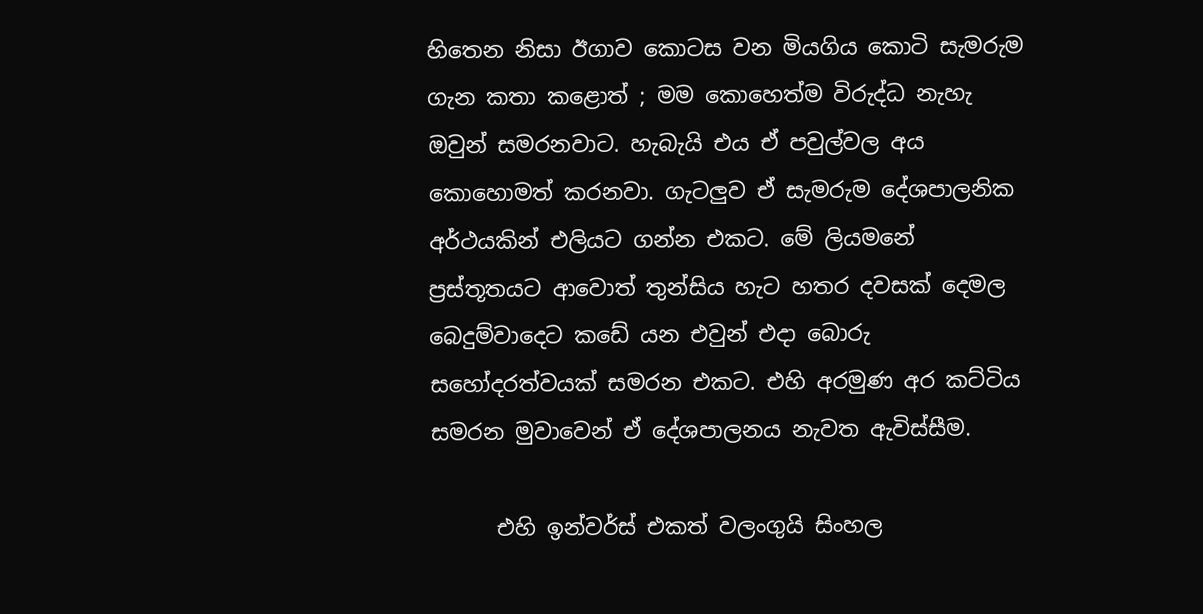හිතෙන නිසා ඊගාව කොටස වන මියගිය කොටි සැමරුම ගැන කතා කළොත් ; මම කොහෙත්ම විරුද්ධ නැහැ ඔවුන් සමරනවාට. හැබැයි එය ඒ පවුල්වල අය කොහොමත් කරනවා. ගැටලුව ඒ සැමරුම දේශපාලනික අර්ථයකින් එලියට ගන්න එකට. මේ ලියමනේ ප්‍රස්තූතයට ආවොත් තුන්සිය හැට හතර දවසක් දෙමල බෙදුම්වාදෙට කඩේ යන එවුන් එදා බොරු සහෝදරත්වයක් සමරන එකට. එහි අරමුණ අර කට්ටිය සමරන මුවාවෙන් ඒ දේශපාලනය නැවත ඇවිස්සීම.

      එහි ඉන්වර්ස් එකත් වලංගුයි සිංහල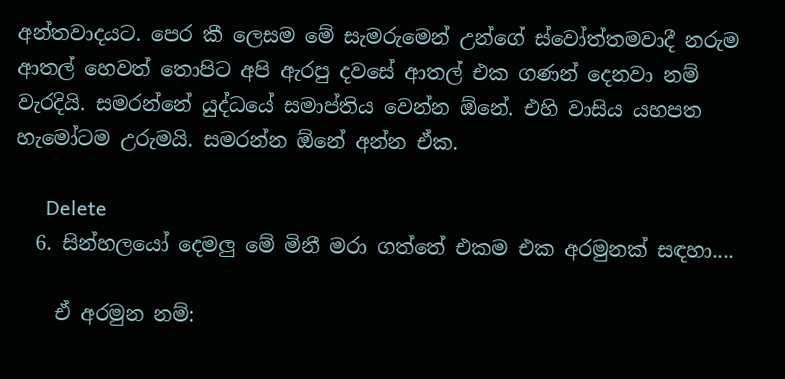අන්තවාදයට. පෙර කී ලෙසම මේ සැමරුමෙන් උන්ගේ ස්වෝත්තමවාදී නරුම ආතල් හෙවත් තොපිට අපි ඇරපු දවසේ ආතල් එක ගණන් දෙනවා නම් වැරදියි. සමරන්නේ යුද්ධයේ සමාප්තිය වෙන්න ඕනේ. එහි වාසිය යහපත හැමෝටම උරුමයි. සමරන්න ඕනේ අන්න ඒක.

      Delete
  6. සින්හලයෝ දෙමලු මේ මිනී මරා ගත්තේ එකම එක අරමුනක් සඳහා....

    ඒ අරමුන නම්: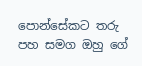පොන්සේකට තරු පහ සමග ඔහු ගේ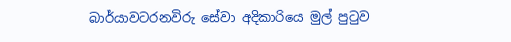බාර්යාවටරනවිරු සේවා අදිකාරියෙ මුල් පුටුව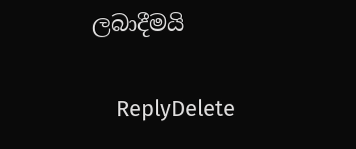ලබාදීමයි

    ReplyDelete